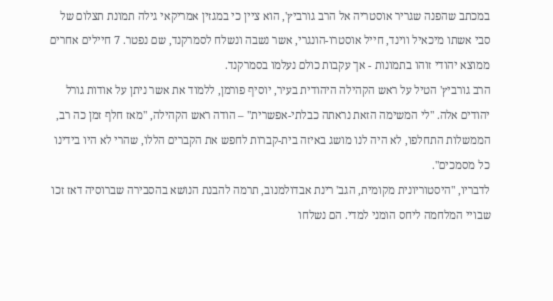במכתב שהפנה שגריר אוסטריה אל הרב גורביץ', הוא ציין כי במגזין אמריקאי גילה תמונת תצלום של סבי אשתו מיכאיל ווינד, חייל אוסטרו-הונגרי, אשר נשבה ונשלח לסמרקנד, שם נפטר. 7 חיילים אחרים ממוצא יהודי זוהו בתמונות - אך עקבות כולם נעלמו בסמרקנד.
הרב גורביץ' הטיל על ראש הקהילה היהודית בעיר, יוסיף פורמן, ללמוד את אשר ניתן על אודות גורל יהודים אלה. "לי המשימה הזאת נראתה כבלתי-אפשרית" – הודה ראש הקהילה, "מאז חלף זמן כה רב, הממשלות התחלפו, לא היה לנו מושג באיזה בית-קברות לחפש את הקברים הללו, שהרי לא היו בידינו כל מסמכים".
לדבריו, "היסטוריונית מקומית, הגב' רינת אבדולמנוב, תרמה להבנת הנושא בהסבירה שברוסיה דאז זכו שבויי המלחמה ליחס הומני למדי. הם נשלחו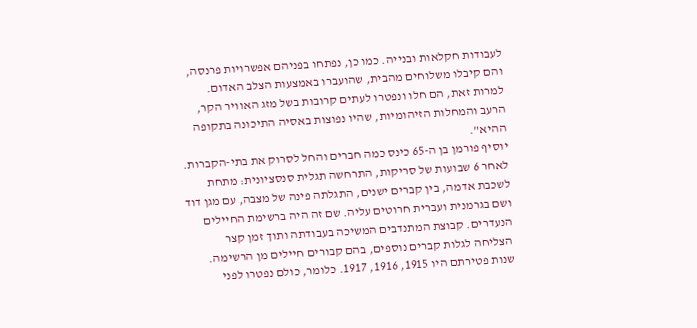לעבודות חקלאות ובנייה. כמו כן, נפתחו בפניהם אפשרויות פרנסה, והם קיבלו משלוחים מהבית, שהועברו באמצעות הצלב האדום. למרות זאת, הם חלו ונפטרו לעתים קרובות בשל מזג האוויר הקר, הרעב והמחלות הזיהומיות, שהיו נפוצות באסיה התיכונה בתקופה ההיא".
יוסיף פורמן בן ה-65 כינס כמה חברים והחל לסרוק את בתי-הקברות. לאחר 6 שבועות של סריקות, התרחשה תגלית סנסציונית: מתחת לשכבת אדמה, בין קברים ישנים, התגלתה פינה של מצבה, עם מגן דוד ושם בגרמנית ועברית חרוטים עליה. שם זה היה ברשימת החיילים הנעדרים. קבוצת המתנדבים המשיכה בעבודתה ותוך זמן קצר הצליחה לגלות קברים נוספים, בהם קבורים חיילים מן הרשימה. שנות פטירתם היו 1915, 1916, 1917. כלומר, כולם נפטרו לפני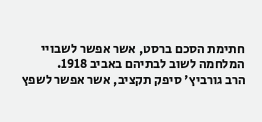חתימת הסכם ברסט, אשר אפשר לשבויי המלחמה לשוב לבתיהם באביב 1918.
הרב גורביץ' סיפק תקציב, אשר אפשר לשפץ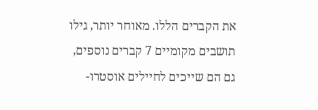את הקברים הללו. מאוחר יותר, גילו תושבים מקומיים 7 קברים נוספים, גם הם שייכים לחיילים אוסטרו-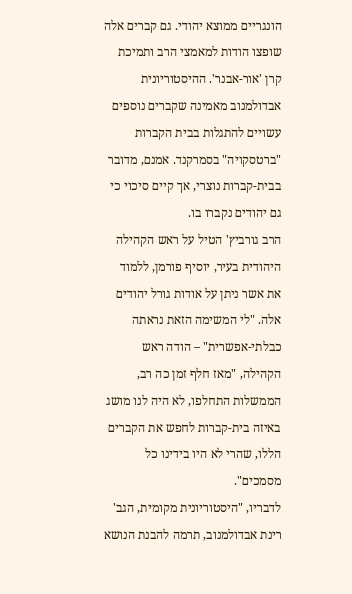הונגריים ממוצא יהודי. גם קברים אלה שופצו הודות למאמצי הרב ותמיכת קרן 'אור-אבנר'. ההיסטוריונית אבדולמנוב מאמינה שקברים נוספים עשויים להתגלות בבית הקברות "ברטסקויה" בסמרקנד. אמנם, מדובר בבית-קברות נוצרי, אך קיים סיכוי כי גם יהודים נקברו בו.
הרב גורביץ' הטיל על ראש הקהילה היהודית בעיר, יוסיף פורמן, ללמוד את אשר ניתן על אודות גורל יהודים אלה. "לי המשימה הזאת נראתה כבלתי-אפשרית" – הודה ראש הקהילה, "מאז חלף זמן כה רב, הממשלות התחלפו, לא היה לנו מושג באיזה בית-קברות לחפש את הקברים הללו, שהרי לא היו בידינו כל מסמכים".
לדבריו, "היסטוריונית מקומית, הגב' רינת אבדולמנוב, תרמה להבנת הנושא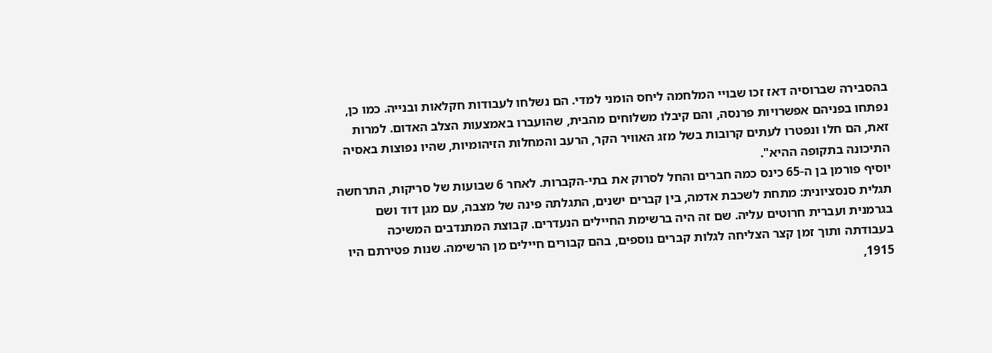בהסבירה שברוסיה דאז זכו שבויי המלחמה ליחס הומני למדי. הם נשלחו לעבודות חקלאות ובנייה. כמו כן, נפתחו בפניהם אפשרויות פרנסה, והם קיבלו משלוחים מהבית, שהועברו באמצעות הצלב האדום. למרות זאת, הם חלו ונפטרו לעתים קרובות בשל מזג האוויר הקר, הרעב והמחלות הזיהומיות, שהיו נפוצות באסיה התיכונה בתקופה ההיא".
יוסיף פורמן בן ה-65 כינס כמה חברים והחל לסרוק את בתי-הקברות. לאחר 6 שבועות של סריקות, התרחשה תגלית סנסציונית: מתחת לשכבת אדמה, בין קברים ישנים, התגלתה פינה של מצבה, עם מגן דוד ושם בגרמנית ועברית חרוטים עליה. שם זה היה ברשימת החיילים הנעדרים. קבוצת המתנדבים המשיכה בעבודתה ותוך זמן קצר הצליחה לגלות קברים נוספים, בהם קבורים חיילים מן הרשימה. שנות פטירתם היו 1915,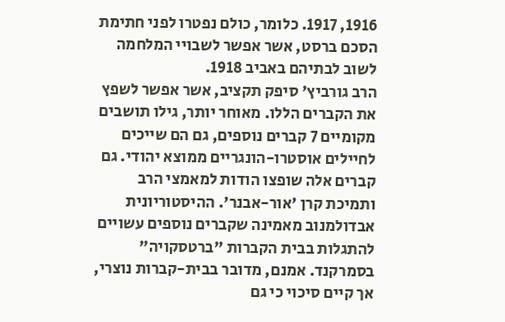1916, 1917. כלומר, כולם נפטרו לפני חתימת הסכם ברסט, אשר אפשר לשבויי המלחמה לשוב לבתיהם באביב 1918.
הרב גורביץ' סיפק תקציב, אשר אפשר לשפץ את הקברים הללו. מאוחר יותר, גילו תושבים מקומיים 7 קברים נוספים, גם הם שייכים לחיילים אוסטרו-הונגריים ממוצא יהודי. גם קברים אלה שופצו הודות למאמצי הרב ותמיכת קרן 'אור-אבנר'. ההיסטוריונית אבדולמנוב מאמינה שקברים נוספים עשויים להתגלות בבית הקברות "ברטסקויה" בסמרקנד. אמנם, מדובר בבית-קברות נוצרי, אך קיים סיכוי כי גם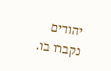יהודים נקברו בו.